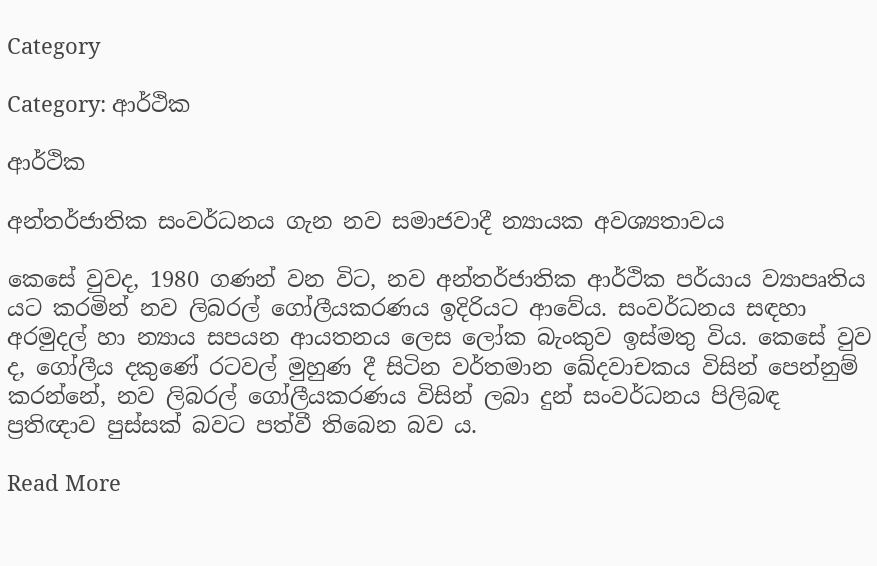Category

Category: ආර්ථික

ආර්ථික

අන්තර්ජාතික සංවර්ධනය ගැන නව සමාජවාදී න්‍යායක අවශ්‍යතාවය

කෙසේ වුවද, 1980 ගණන් වන විට, නව අන්තර්ජාතික ආර්ථික පර්යාය ව්‍යාපෘතිය යට කරමින් නව ලිබරල් ගෝලීයකරණය ඉදිරියට ආවේය. සංවර්ධනය සඳහා අරමුදල් හා න්‍යාය සපයන ආයතනය ලෙස ලෝක බැංකුව ඉස්මතු විය. කෙසේ වුව ද, ගෝලීය දකුණේ රටවල් මුහුණ දී සිටින වර්තමාන ඛේදවාචකය විසින් පෙන්නුම් කරන්නේ, නව ලිබරල් ගෝලීයකරණය විසින් ලබා දුන් සංවර්ධනය පිලිබඳ ප්‍රතිඥාව පුස්සක් බවට පත්වී තිබෙන බව ය.

Read More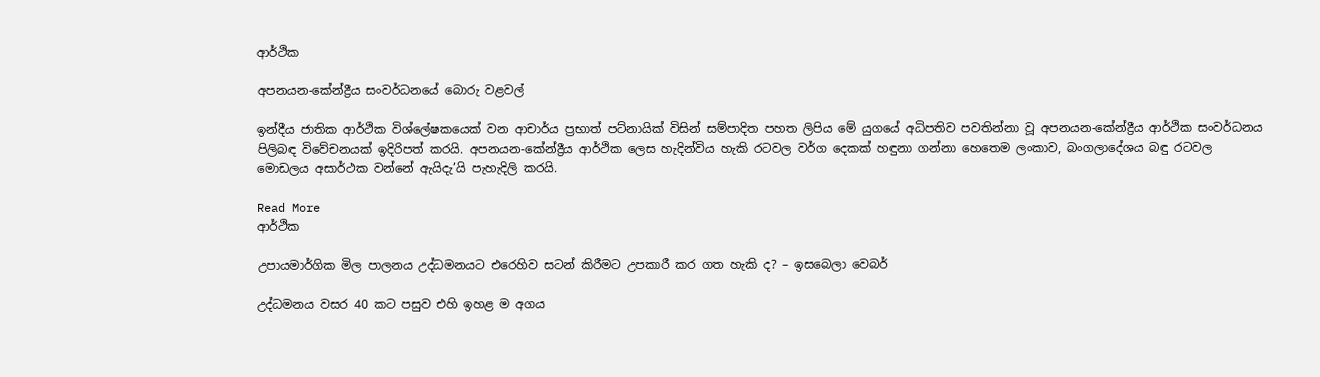ආර්ථික

අපනයන-කේන්ද්‍රීය සංවර්ධනයේ බොරු වළවල්

ඉන්දීය ජාතික ආර්ථික විශ්ලේෂකයෙක් වන ආචාර්ය ප්‍රභාත් පට්නායික් විසින් සම්පාදිත පහත ලිපිය මේ යුගයේ අධිපතිව පවතින්නා වූ අපනයන-කේන්ද්‍රීය ආර්ථික සංවර්ධනය පිලිබඳ විවේචනයක් ඉදිරිපත් කරයි. අපනයන-කේන්ද්‍රීය ආර්ථික ලෙස හැදින්විය හැකි රටවල වර්ග දෙකක් හඳුනා ගන්නා හෙතෙම ලංකාව, බංගලාදේශය බඳු රටවල මොඩලය අසාර්ථක වන්නේ ඇයිදැ’යි පැහැදිලි කරයි.

Read More
ආර්ථික

උපායමාර්ගික මිල පාලනය උද්ධමනයට එරෙහිව සටන් කිරීමට උපකාරී කර ගත හැකි ද? – ඉසබෙලා වෙබර්

උද්ධමනය වසර 40 කට පසුව එහි ඉහළ ම අගය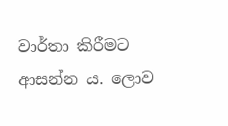වාර්තා කිරීමට ආසන්න ය. ලොව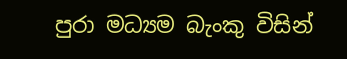පුරා මධ්‍යම බැංකු විසින්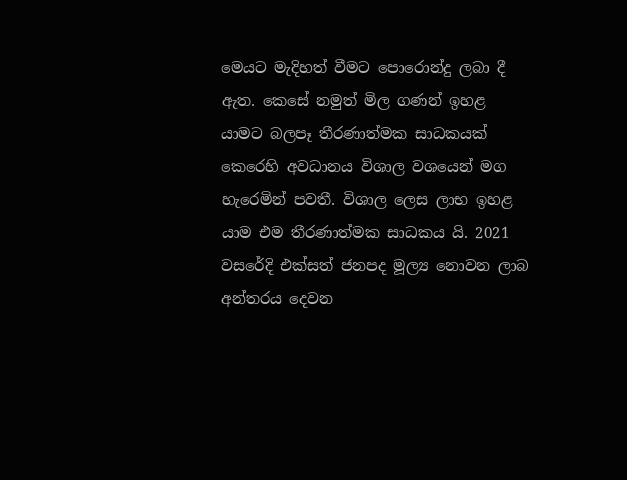මෙයට මැදිහත් වීමට පොරොන්දු ලබා දී ඇත. කෙසේ නමුත් මිල ගණන් ඉහළ යාමට බලපෑ තීරණාත්මක සාධකයක් කෙරෙහි අවධානය විශාල වශයෙන් මග හැරෙමින් පවතී. විශාල ලෙස ලාභ ඉහළ යාම එම තීරණාත්මක සාධකය යි. 2021 වසරේදි එක්සත් ජනපද මූල්‍ය නොවන ලාබ අන්තරය දෙවන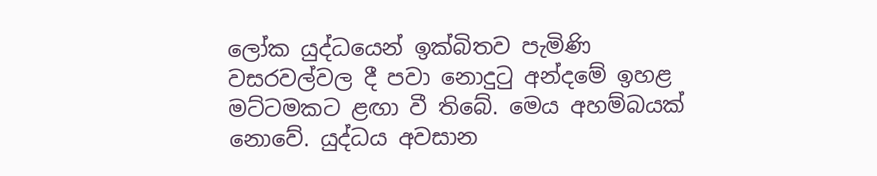ලෝක යුද්ධයෙන් ඉක්බිතව පැමිණි වසරවල්වල දී පවා නොදුටු අන්දමේ ඉහළ මට්ටමකට ළඟා වී තිබේ. මෙය අහම්බයක් නොවේ. යුද්ධය අවසාන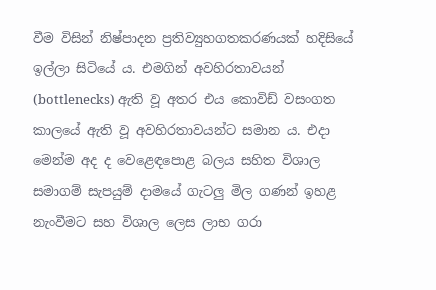වීම විසින් නිෂ්පාදන ප්‍රතිව්‍යුහගතකරණයක් හදිසියේ ඉල්ලා සිටියේ ය. එමගින් අවහිරතාවයන් (bottlenecks) ඇති වූ අතර එය කොවිඩ් වසංගත කාලයේ ඇති වූ අවහිරතාවයන්ට සමාන ය. එදා මෙන්ම අද ද වෙළෙඳපොළ බලය සහිත විශාල සමාගම් සැපයුම් දාමයේ ගැටලු මිල ගණන් ඉහළ නැංවීමට සහ විශාල ලෙස ලාභ ගරා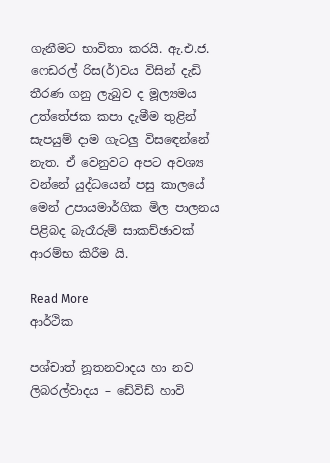ගැනීමට භාවිතා කරයි. ඇ.එ.ජ. ෆෙඩරල් රිස(ර්)වය විසින් දැඩි තීරණ ගනු ලැබුව ද මූල්‍යමය උත්තේජක කපා දැමීම තුළින් සැපයුම් දාම ගැටලු විසඳෙන්නේ නැත. ඒ වෙනුවට අපට අවශ්‍ය වන්නේ යුද්ධයෙන් පසු කාලයේ මෙන් උපායමාර්ගික මිල පාලනය පිළිබද බැරෑරුම් සාකච්ඡාවක් ආරම්භ කිරීම යි.

Read More
ආර්ථික

පශ්චාත් නූතනවාදය හා නව ලිබරල්වාදය – ඩේවිඩ් හාවි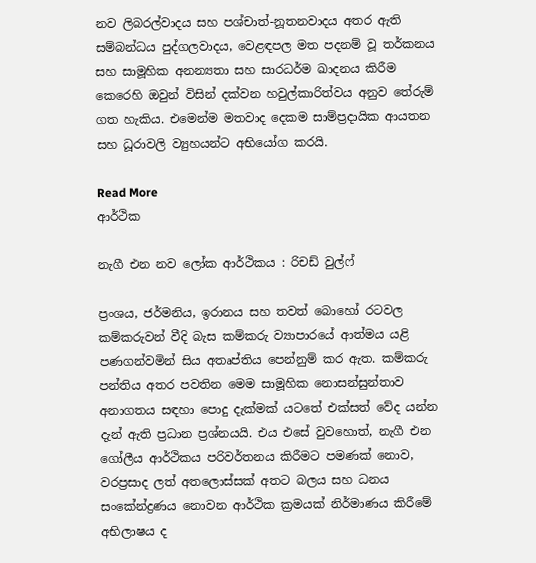නව ලිබරල්වාදය සහ පශ්චාත්-නූතනවාදය අතර ඇති සම්බන්ධය පුද්ගලවාදය, වෙළඳපල මත පදනම් වූ තර්කනය සහ සාමූහික අනන්‍යතා සහ සාරධර්ම ඛාදනය කිරීම කෙරෙහි ඔවුන් විසින් දක්වන හවුල්කාරිත්වය අනුව තේරුම් ගත හැකිය. එමෙන්ම මතවාද දෙකම සාම්ප්‍රදායික ආයතන සහ ධූරාවලි ව්‍යුහයන්ට අභියෝග කරයි.

Read More
ආර්ථික

නැගී එන නව ලෝක ආර්ථිකය : රිචඩ් වුල්ෆ්

ප්‍රංශය, ජර්මනිය, ඉරානය සහ තවත් බොහෝ රටවල කම්කරුවන් වීදි බැස කම්කරු ව්‍යාපාරයේ ආත්මය යළි පණගන්වමින් සිය අතෘප්තිය පෙන්නුම් කර ඇත. කම්කරු පන්තිය අතර පවතින මෙම සාමූහික නොසන්සුන්තාව අනාගතය සඳහා පොදු දැක්මක් යටතේ එක්සත් වේද යන්න දැන් ඇති ප්‍රධාන ප්‍රශ්නයයි. එය එසේ වුවහොත්, නැගී එන ගෝලීය ආර්ථිකය පරිවර්තනය කිරීමට පමණක් නොව, වරප්‍රසාද ලත් අතලොස්සක් අතට බලය සහ ධනය සංකේන්ද්‍රණය නොවන ආර්ථික ක්‍රමයක් නිර්මාණය කිරීමේ අභිලාෂය ද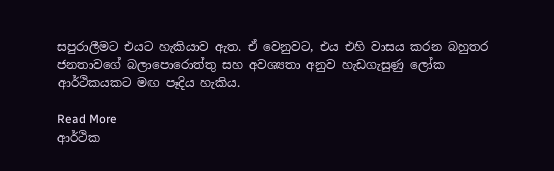සපුරාලීමට එයට හැකියාව ඇත. ඒ වෙනුවට, එය එහි වාසය කරන බහුතර ජනතාවගේ බලාපොරොත්තු සහ අවශ්‍යතා අනුව හැඩගැසුණු ලෝක ආර්ථිකයකට මඟ පෑදිය හැකිය.

Read More
ආර්ථික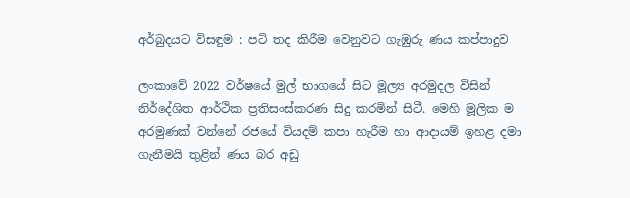අර්බුදයට විසඳුම : පටි තද කිරීම වෙනුවට ගැඹුරු ණය කප්පාදුව

ලංකාවේ 2022 වර්ෂයේ මුල් භාගයේ සිට මූල්‍ය අරමුදල විසින් නිර්දේශිත ආර්ථික ප්‍රතිසංස්කරණ සිදු කරමින් සිටී. මෙහි මූලික ම අරමුණක් වන්නේ රජයේ වියදම් කපා හැරීම හා ආදායම් ඉහළ දමා ගැනීමයි තුළින් ණය බර අඩු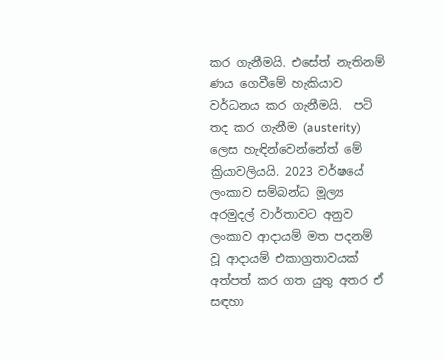කර ගැනීමයි. එසේත් නැතිනම් ණය ගෙවීමේ හැකියාව වර්ධනය කර ගැනීමයි.  පටි තද කර ගැනීම (austerity) ලෙස හැඳින්වෙන්නේත් මේ ක්‍රියාවලියයි. 2023 වර්ෂයේ ලංකාව සම්බන්ධ මූල්‍ය අරමුදල් වාර්තාවට අනුව ලංකාව ආදායම් මත පදනම් වූ ආදායම් එකාග්‍රතාවයක් අත්පත් කර ගත යුතු අතර ඒ  සඳහා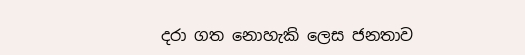දරා ගත නොහැකි ලෙස ජනතාව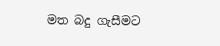මත බදු ගැසීමට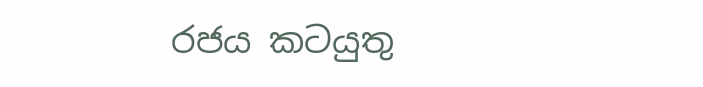රජය කටයුතු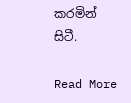කරමින් සිටී.

Read More